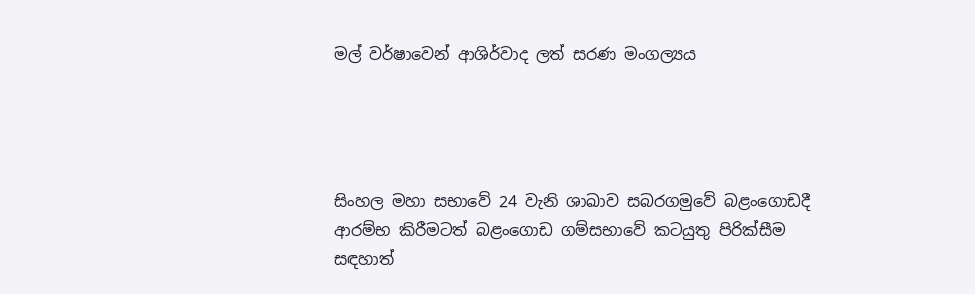මල් වර්ෂාවෙන් ආශිර්වාද ලත් සරණ මංගල්‍යය




සිංහල මහා සභාවේ 24 වැනි ශාඛාව සබරගමුවේ බළංගොඩදී ආරම්භ කිරීමටත් බළංගොඩ ගම්සභාවේ කටයුතු පිරික්සීම සඳහාත්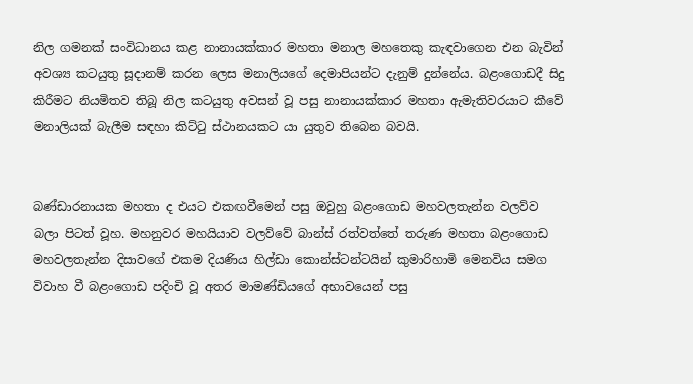නිල ගමනක් සංවිධානය කළ නානායක්කාර මහතා මනාල මහතෙකු කැඳවාගෙන එන බැවින් අවශ්‍ය කටයුතු සූදානම් කරන ලෙස මනාලියගේ දෙමාපියන්ට දැනුම් දුන්නේය. බළංගොඩදී සිදු කිරීමට නියමිතව තිබූ නිල කටයුතු අවසන් වූ පසු නානායක්කාර මහතා ඇමැතිවරයාට කීවේ මනාලියක් බැලීම සඳහා කිට්ටු ස්ථානයකට යා යුතුව තිබෙන බවයි.


බණ්ඩාරනායක මහතා ද එයට එකඟවීමෙන් පසු ඔවුහු බළංගොඩ මහවලතැන්න වලව්ව බලා පිටත් වූහ. මහනුවර මහයියාව වලව්වේ බාන්ස් රත්වත්තේ තරුණ මහතා බළංගොඩ මහවලතැන්න දිසාවගේ එකම දියණිය හිල්ඩා කොන්ස්ටන්ටයින් කුමාරිහාමි මෙනවිය සමග විවාහ වී බළංගොඩ පදිංචි වූ අතර මාමණ්ඩියගේ අභාවයෙන් පසු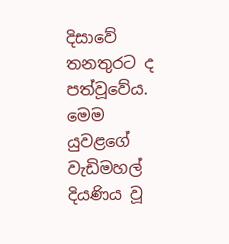දිසාවේ තනතුරට ද පත්වූවේය. මෙම යුවළගේ වැඩිමහල් දියණිය වූ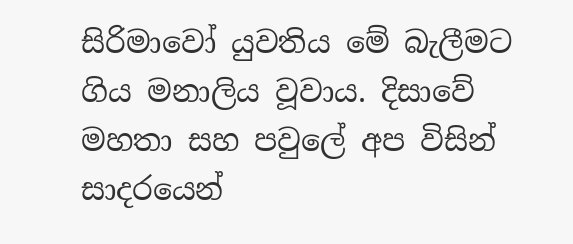සිරිමාවෝ යුවතිය මේ බැලීමට ගිය මනාලිය වූවාය. දිසාවේ මහතා සහ පවුලේ අප විසින් සාදරයෙන්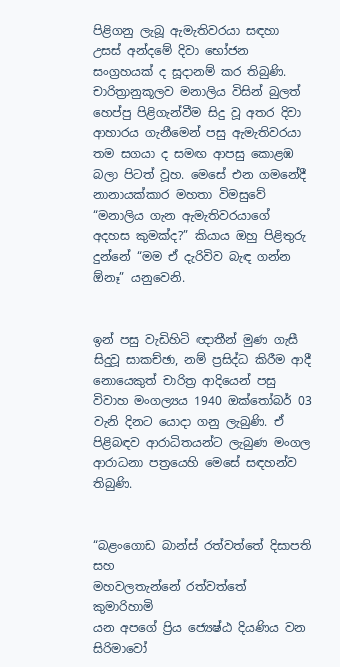පිළිගනු ලැබූ ඇමැතිවරයා සඳහා උසස් අන්දමේ දිවා භෝජන සංග්‍රහයක් ද සූදානම් කර තිබුණි. චාරිත්‍රානුකූලව මනාලිය විසින් බුලත් හෙප්පු පිළිගැන්වීම සිදු වූ අතර දිවා ආහාරය ගැනීමෙන් පසු ඇමැතිවරයා තම සගයා ද සමඟ ආපසු කොළඹ බලා පිටත් වූහ. මෙසේ එන ගමනේදී නානායක්කාර මහතා විමසුවේ “මනාලිය ගැන ඇමැතිවරයාගේ අදහස කුමක්ද?” කියාය ඔහු පිළිතුරු දුන්නේ “මම ඒ දැරිවිව බැඳ ගන්න ඕනෑ” යනුවෙනි.


ඉන් පසු වැඩිහිටි ඥාතීන් මුණ ගැසී සිදුවූ සාකච්ඡා, නම් ප්‍රසිද්ධ කිරීම ආදී නොයෙකුත් චාරිත්‍ර ආදියෙන් පසු විවාහ මංගල්‍යය 1940 ඔක්තෝබර් 03 වැනි දිනට යොදා ගනු ලැබුණි. ඒ පිළිබඳව ආරාධිතයන්ට ලැබුණ මංගල ආරාධනා පත්‍රයෙහි මෙසේ සඳහන්ව තිබුණි.


“බළංගොඩ බාන්ස් රත්වත්තේ දිසාපති සහ
මහවලතැන්නේ රත්වත්තේ කුමාරිහාමි
යන අපගේ ප්‍රිය ජ්‍යෙෂ්ඨ දියණිය වන
සිරිමාවෝ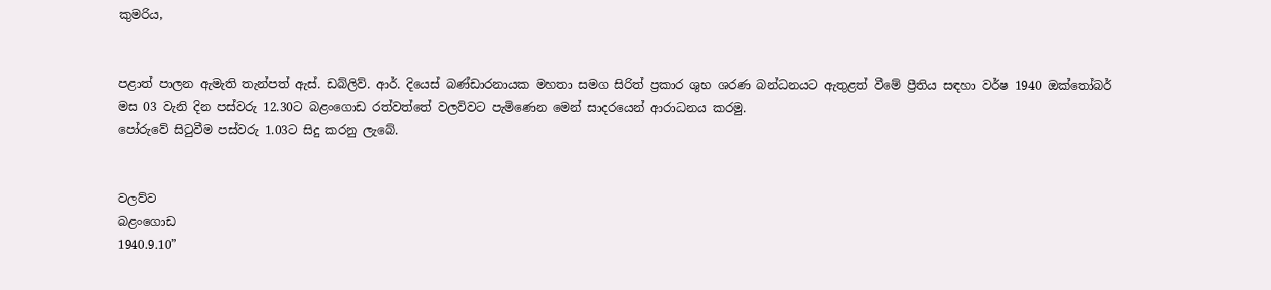කුමරිය,


පළාත් පාලන ඇමැති තැන්පත් ඇස්. ඩබ්ලිව්. ආර්. දියෙස් බණ්ඩාරනායක මහතා සමග සිරිත් ප්‍රකාර ශුභ ශරණ බන්ධනයට ඇතුළත් වීමේ ප්‍රීතිය සඳහා වර්ෂ 1940 ඔක්තෝබර් මස 03 වැනි දින පස්වරු 12.30ට බළංගොඩ රත්වත්තේ වලව්වට පැමිණෙන මෙන් සාදරයෙන් ආරාධනය කරමු.
පෝරුවේ සිටුවීම පස්වරු 1.03ට සිදු කරනු ලැබේ.


වලව්ව
බළංගොඩ
1940.9.10”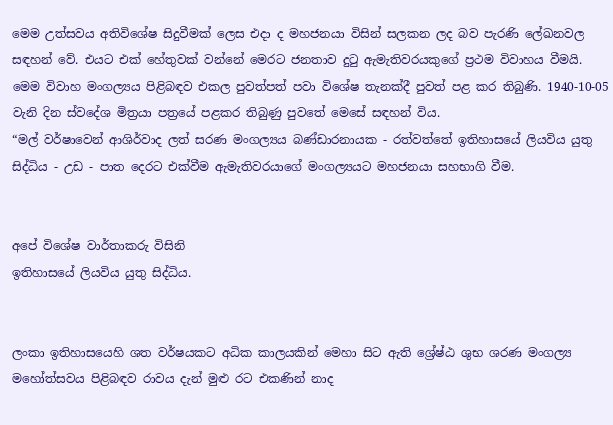මෙම උත්සවය අතිවිශේෂ සිදුවීමක් ලෙස එදා ද මහජනයා විසින් සලකන ලද බව පැරණි ලේඛනවල සඳහන් වේ. එයට එක් හේතුවක් වන්නේ මෙරට ජනතාව දුටු ඇමැතිවරයකුගේ ප්‍රථම විවාහය වීමයි. මෙම විවාහ මංගල්‍යය පිළිබඳව එකල පුවත්පත් පවා විශේෂ තැනක්දී පුවත් පළ කර තිබුණි. 1940-10-05 වැනි දින ස්වදේශ මිත්‍රයා පත්‍රයේ පළකර තිබුණු පුවතේ මෙසේ සඳහන් විය.
“මල් වර්ෂාවෙන් ආශිර්වාද ලත් සරණ මංගල්‍යය බණ්ඩාරනායක - රත්වත්තේ ඉතිහාසයේ ලියවිය යුතු සිද්ධිය - උඩ - පාත දෙරට එක්වීම ඇමැතිවරයාගේ මංගල්‍යයට මහජනයා සහභාගි වීම.


අපේ විශේෂ වාර්තාකරු විසිනි
ඉතිහාසයේ ලියවිය යුතු සිද්ධිය.


ලංකා ඉතිහාසයෙහි ශත වර්ෂයකට අධික කාලයකින් මෙහා සිට ඇති ශ්‍රේෂ්ඨ ශුභ ශරණ මංගල්‍ය මහෝත්සවය පිළිබඳව රාවය දැන් මුළු රට එකණින් නාද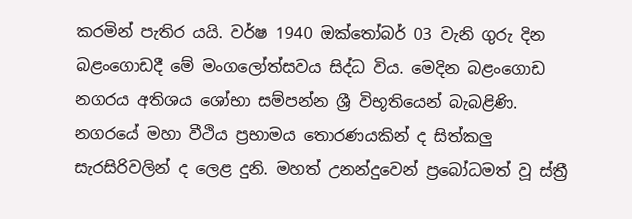කරමින් පැතිර යයි. වර්ෂ 1940 ඔක්තෝබර් 03 වැනි ගුරු දින බළංගොඩදී මේ මංගලෝත්සවය සිද්ධ විය. මෙදින බළංගොඩ නගරය අතිශය ශෝභා සම්පන්න ශ්‍රී විභූතියෙන් බැබළිණි. නගරයේ මහා වීථිය ප්‍රභාමය තොරණයකින් ද සිත්කලු සැරසිරිවලින් ද ලෙළ දුනි. මහත් උනන්දුවෙන් ප්‍රබෝධමත් වූ ස්ත්‍රී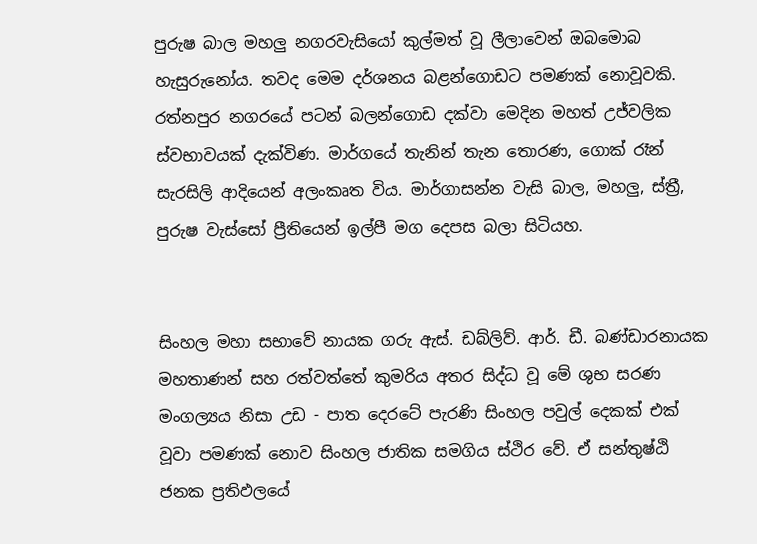පුරුෂ බාල මහලු නගරවැසියෝ කුල්මත් වූ ලීලාවෙන් ඔබමොබ හැසුරුනෝය. තවද මෙම දර්ශනය බළන්ගොඩට පමණක් නොවූවකි. රත්නපුර නගරයේ පටන් බලන්ගොඩ දක්වා මෙදින මහත් උජ්වලික ස්වභාවයක් දැක්විණ. මාර්ගයේ තැනින් තැන තොරණ, ගොක් රෑන් සැරසිලි ආදියෙන් අලංකෘත විය. මාර්ගාසන්න වැසි බාල, මහලු, ස්ත්‍රී, පුරුෂ වැස්සෝ ප්‍රීතියෙන් ඉල්පී මග දෙපස බලා සිටියහ.


සිංහල මහා සභාවේ නායක ගරු ඇස්. ඩබ්ලිව්. ආර්. ඩී. බණ්ඩාරනායක මහතාණන් සහ රත්වත්තේ කුමරිය අතර සිද්ධ වූ මේ ශුභ සරණ මංගල්‍යය නිසා උඩ - පාත දෙරටේ පැරණි සිංහල පවුල් දෙකක් එක් වූවා පමණක් නොව සිංහල ජාතික සමගිය ස්ථිර වේ. ඒ සන්තුෂ්ඨි ජනක ප්‍රතිඵලයේ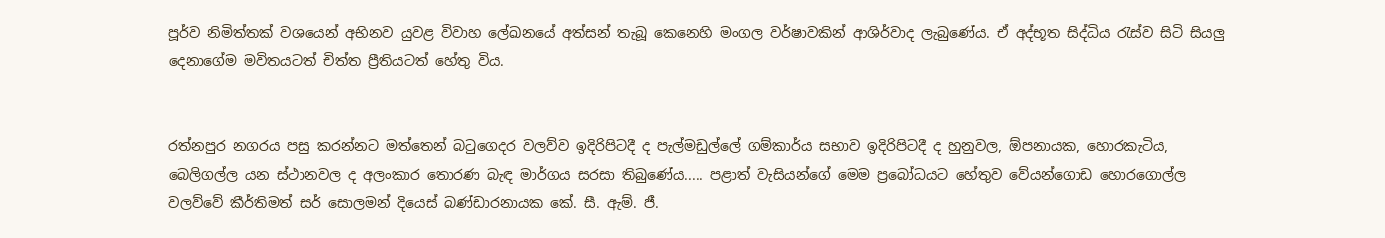පූර්ව නිමිත්තක් වශයෙන් අභිනව යුවළ විවාහ ලේඛනයේ අත්සන් තැබූ කෙනෙහි මංගල වර්ෂාවකින් ආශිර්වාද ලැබුණේය. ඒ අද්භූත සිද්ධිය රැස්ව සිටි සියලු දෙනාගේම මවිතයටත් චිත්ත ප්‍රීතියටත් හේතු විය.


රත්නපුර නගරය පසු කරන්නට මත්තෙන් බටුගෙදර වලව්ව ඉදිරිපිටදී ද පැල්මඩුල්ලේ ගම්කාර්ය සභාව ඉදිරිපිටදී ද හුනුවල, ඕපනායක, හොරකැටිය, බෙලිගල්ල යන ස්ථානවල ද අලංකාර තොරණ බැඳ මාර්ගය සරසා තිබුණේය..... පළාත් වැසියන්ගේ මෙම ප්‍රබෝධයට හේතුව වේයන්ගොඩ හොරගොල්ල වලව්වේ කීර්තිමත් සර් සොලමන් දියෙස් බණ්ඩාරනායක කේ. සී. ඇම්. ජී.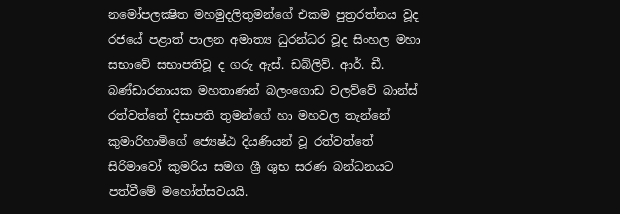නමෝපලක්‍ෂිත මහමුදලිතුමන්ගේ එකම පුත්‍රරත්නය වූද රජයේ පළාත් පාලන අමාත්‍ය ධුරන්ධර වූද සිංහල මහා සභාවේ සභාපතිවූ ද ගරු ඇස්. ඩබ්ලිව්. ආර්. ඩී. බණ්ඩාරනායක මහතාණන් බලංගොඩ වලව්වේ බාන්ස් රත්වත්තේ දිසාපති තුමන්ගේ හා මහවල තැන්නේ කුමාරිහාමිගේ ජ්‍යෙෂ්ඨ දියණියන් වූ රත්වත්තේ සිරිමාවෝ කුමරිය සමග ශ්‍රී ශුභ සරණ බන්ධනයට පත්වීමේ මහෝත්සවයයි.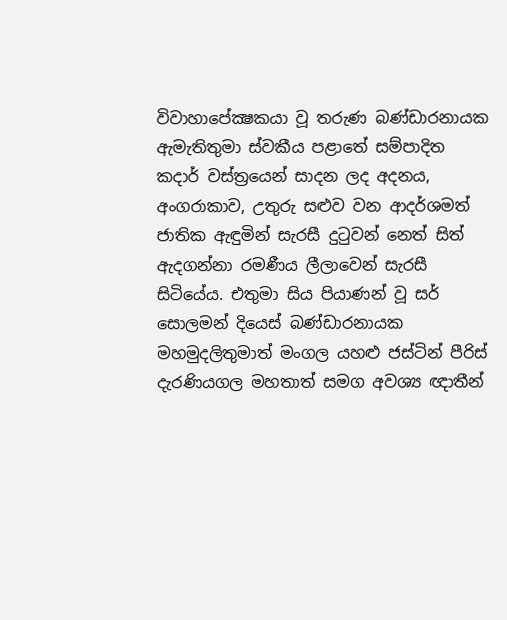විවාහාපේක්‍ෂකයා වූ තරුණ බණ්ඩාරනායක ඇමැතිතුමා ස්වකීය පළාතේ සම්පාදිත කදාර් වස්ත්‍රයෙන් සාදන ලද අදනය, අංගරාකාව, උතුරු සළුව වන ආදර්ශමත් ජාතික ඇඳුමින් සැරසී දුටුවන් නෙත් සිත් ඇදගන්නා රමණීය ලීලාවෙන් සැරසී සිටියේය. එතුමා සිය පියාණන් වූ සර් සොලමන් දියෙස් බණ්ඩාරනායක මහමුදලිතුමාත් මංගල යහළු ජස්ටින් පීරිස් දැරණියගල මහතාත් සමග අවශ්‍ය ඥාතීන්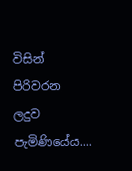විසින් පිරිවරන ලදුව පැමිණියේය....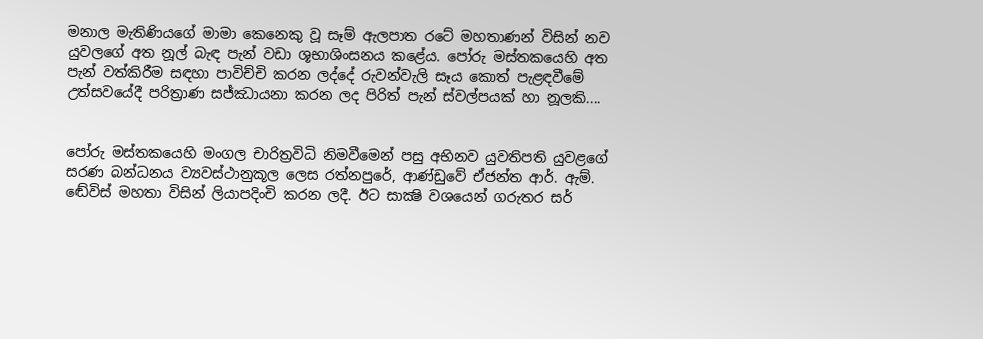මනාල මැතිණියගේ මාමා කෙනෙකු වූ සෑම් ඇලපාත රටේ මහතාණන් විසින් නව යුවලගේ අත නූල් බැඳ පැන් වඩා ශූභාශිංසනය කළේය. පෝරු මස්තකයෙහි අත පැන් වත්කිරීම සඳහා පාවිච්චි කරන ලද්දේ රුවන්වැලි සෑය කොත් පැළඳවීමේ උත්සවයේදී පරිත්‍රාණ සජ්ඣායනා කරන ලද පිරිත් පැන් ස්වල්පයක් හා නූලකි....


පෝරු මස්තකයෙහි මංගල චාරිත්‍රවිධි නිමවීමෙන් පසු අභිනව යුවතිපති යුවළගේ සරණ බන්ධනය ව්‍යවස්ථානුකූල ලෙස රත්නපුරේ, ආණ්ඩුවේ ඒජන්ත ආර්. ඇම්. ඬේවිස් මහතා විසින් ලියාපදිංචි කරන ලදී. ඊට සාක්‍ෂි වශයෙන් ගරුතර සර්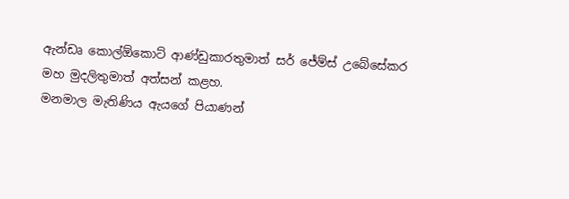ඇන්ඩෘ කොල්ඕකොට් ආණ්ඩුකාරතුමාත් සර් ජේම්ස් උබේසේකර මහ මුදලිතුමාත් අත්සන් කළහ.
මනමාල මැතිණිය ඇයගේ පියාණන්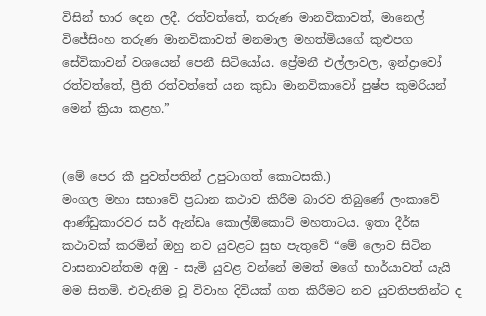විසින් භාර දෙන ලදී. රත්වත්තේ, තරුණ මානවිකාවත්, මානෙල් විජේසිංහ තරුණ මානවිකාවත් මනමාල මහත්මියගේ කුළුපග සේවිකාවන් වශයෙන් පෙනී සිටියෝය. ප්‍රේමනී එල්ලාවල, ඉන්ද්‍රාවෝ රත්වත්තේ, ප්‍රීති රත්වත්තේ යන කුඩා මානවිකාවෝ පුෂ්ප කුමරියන් මෙන් ක්‍රියා කළහ.”


(මේ පෙර කී පුවත්පතින් උපුටාගත් කොටසකි.)
මංගල මහා සභාවේ ප්‍රධාන කථාව කිරීම බාරව තිබුණේ ලංකාවේ ආණ්ඩුකාරවර සර් ඇන්ඩෘ කොල්ඕකොට් මහතාටය. ඉතා දීර්ඝ කථාවක් කරමින් ඔහු නව යුවළට සුභ පැතුවේ “මේ ලොව සිටින වාසනාවන්තම අඹු - සැමි යුවළ වන්නේ මමත් මගේ භාර්යාවත් යැයි මම සිතමි. එවැනිම වූ විවාහ දිවියක් ගත කිරීමට නව යුවතිපතින්ට ද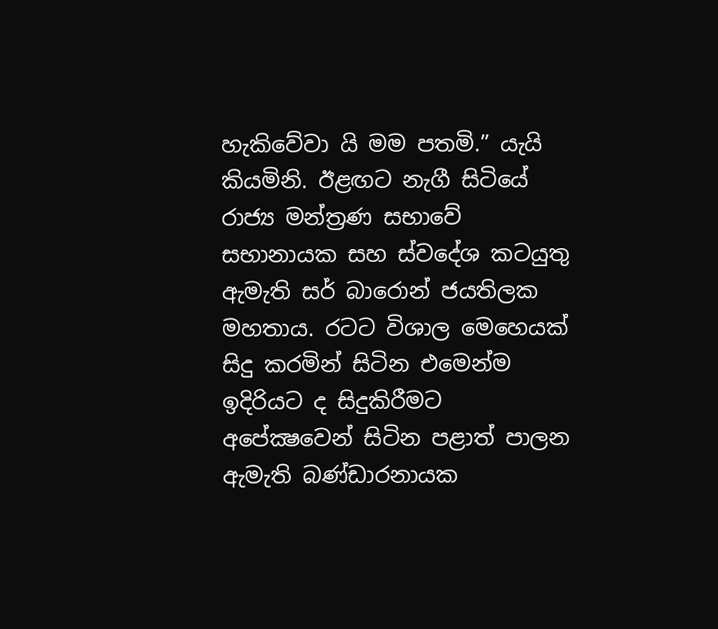හැකිවේවා යි මම පතමි.” යැයි කියමිනි. ඊළඟට නැගී සිටියේ රාජ්‍ය මන්ත්‍රණ සභාවේ සභානායක සහ ස්වදේශ කටයුතු ඇමැති සර් බාරොන් ජයතිලක මහතාය. රටට විශාල මෙහෙයක් සිදු කරමින් සිටින එමෙන්ම ඉදිරියට ද සිදුකිරීමට අපේක්‍ෂවෙන් සිටින පළාත් පාලන ඇමැති බණ්ඩාරනායක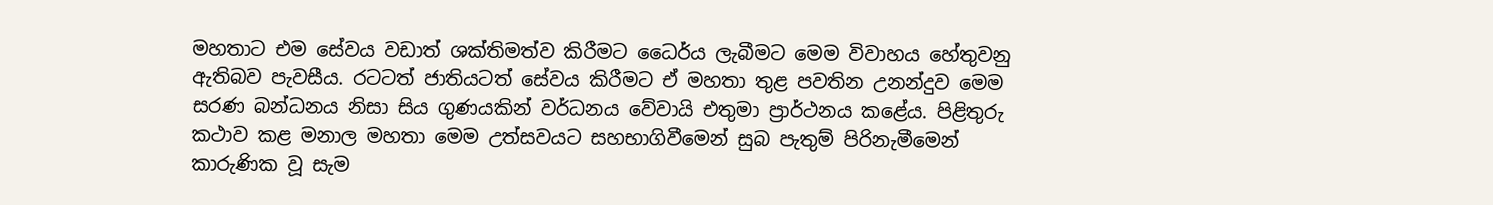මහතාට එම සේවය වඩාත් ශක්තිමත්ව කිරීමට ධෛර්ය ලැබීමට මෙම විවාහය හේතුවනු ඇතිබව පැවසීය. රටටත් ජාතියටත් සේවය කිරීමට ඒ මහතා තුළ පවතින උනන්දුව මෙම සරණ බන්ධනය නිසා සිය ගුණයකින් වර්ධනය වේවායි එතුමා ප්‍රාර්ථනය කළේය. පිළිතුරු කථාව කළ මනාල මහතා මෙම උත්සවයට සහභාගිවීමෙන් සුබ පැතුම් පිරිනැමීමෙන් කාරුණික වූ සැම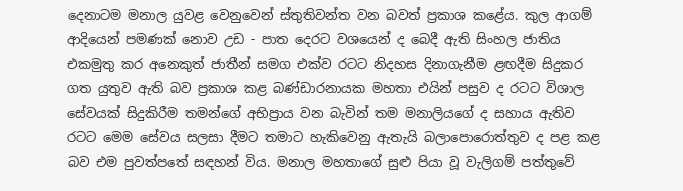දෙනාටම මනාල යුවළ වෙනුවෙන් ස්තුතිවන්ත වන බවත් ප්‍රකාශ කළේය. කුල ආගම් ආදියෙන් පමණක් නොව උඩ - පාත දෙරට වශයෙන් ද බෙදී ඇති සිංහල ජාතිය එකමුතු කර අනෙකුත් ජාතීන් සමග එක්ව රටට නිදහස දිනාගැනීම ළඟදීම සිදුකර ගත යුතුව ඇති බව ප්‍රකාශ කළ බණ්ඩාරනායක මහතා එයින් පසුව ද රටට විශාල සේවයක් සිදුකිරීම තමන්ගේ අභිප්‍රාය වන බැවින් තම මනාලියගේ ද සහාය ඇතිව රටට මෙම සේවය සලසා දීමට තමාට හැකිවෙනු ඇතැයි බලාපොරොත්තුව ද පළ කළ බව එම පුවත්පතේ සඳහන් විය. මනාල මහතාගේ සුළු පියා වූ වැලිගම් පත්තුවේ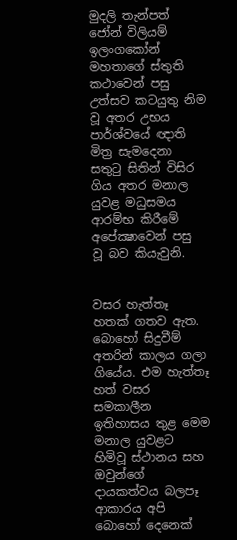මුදලි තැන්පත් ජෝන් විලියම් ඉලංගකෝන් මහතාගේ ස්තුති කථාවෙන් පසු උත්සව කටයුතු නිම වූ අතර උභය පාර්ශ්වයේ ඥාති මිත්‍ර සැමදෙනා සතුටු සිතින් විසිර ගිය අතර මනාල යුවළ මධුසමය ආරම්භ කිරීමේ අපේක්‍ෂාවෙන් පසු වූ බව කියැවුනි.


වසර හැත්තෑ හතක් ගතව ඇත. බොහෝ සිදුවීම් අතරින් කාලය ගලා ගියේය. එම හැත්තෑ හත් වසර සමකාලීන ඉතිහාසය තුළ මෙම මනාල යුවළට හිමිවූ ස්ථානය සහ ඔවුන්ගේ දායකත්වය බලපෑ ආකාරය අපි බොහෝ දෙනෙක්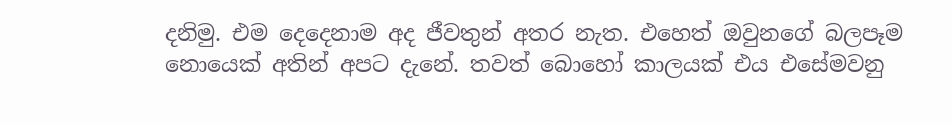දනිමු. එම දෙදෙනාම අද ජීවතුන් අතර නැත. එහෙත් ඔවුනගේ බලපෑම නොයෙක් අතින් අපට දැනේ. තවත් බොහෝ කාලයක් එය එසේමවනු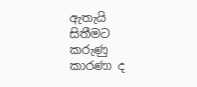ඇතැයි සිතීමට කරුණු කාරණා ද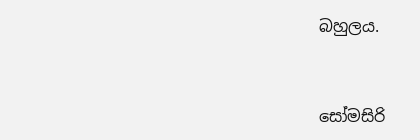බහුලය.


සෝමසිරි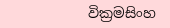වික්‍රමසිංහ